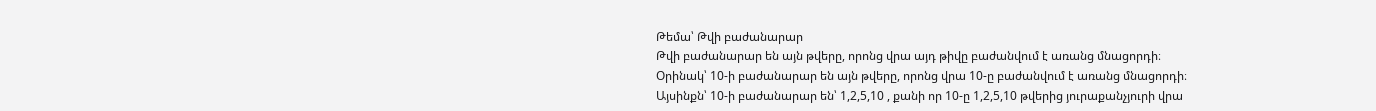Թեմա՝ Թվի բաժանարար
Թվի բաժանարար են այն թվերը, որոնց վրա այդ թիվը բաժանվում է առանց մնացորդի։
Օրինակ՝ 10-ի բաժանարար են այն թվերը, որոնց վրա 10-ը բաժանվում է առանց մնացորդի։
Այսինքն՝ 10-ի բաժանարար են՝ 1,2,5,10 , քանի որ 10-ը 1,2,5,10 թվերից յուրաքանչյուրի վրա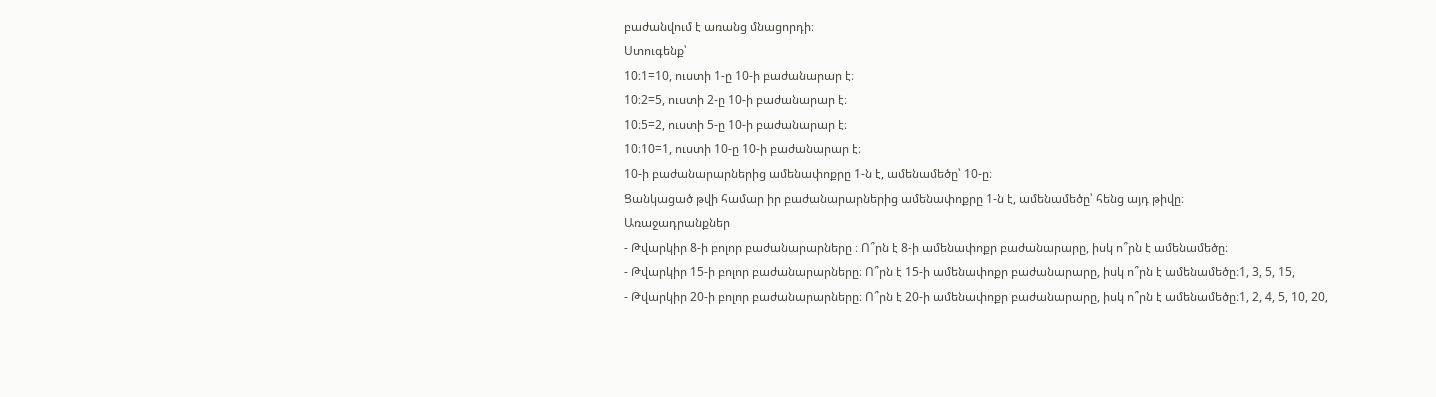բաժանվում է առանց մնացորդի։
Ստուգենք՝
10։1=10, ուստի 1-ը 10-ի բաժանարար է։
10։2=5, ուստի 2-ը 10-ի բաժանարար է։
10։5=2, ուստի 5-ը 10-ի բաժանարար է։
10։10=1, ուստի 10-ը 10-ի բաժանարար է։
10-ի բաժանարարներից ամենափոքրը 1-ն է, ամենամեծը՝ 10-ը։
Ցանկացած թվի համար իր բաժանարարներից ամենափոքրը 1-ն է, ամենամեծը՝ հենց այդ թիվը։
Առաջադրանքներ
- Թվարկիր 8-ի բոլոր բաժանարարները ։ Ո՞րն է 8-ի ամենափոքր բաժանարարը, իսկ ո՞րն է ամենամեծը։
- Թվարկիր 15-ի բոլոր բաժանարարները։ Ո՞րն է 15-ի ամենափոքր բաժանարարը, իսկ ո՞րն է ամենամեծը։1, 3, 5, 15,
- Թվարկիր 20-ի բոլոր բաժանարարները։ Ո՞րն է 20-ի ամենափոքր բաժանարարը, իսկ ո՞րն է ամենամեծը։1, 2, 4, 5, 10, 20,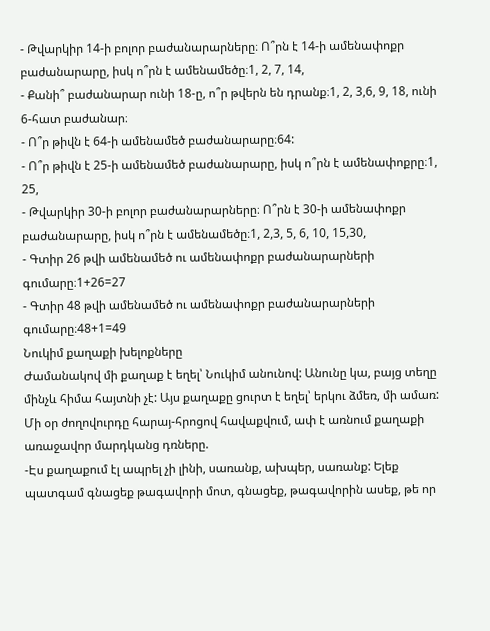- Թվարկիր 14-ի բոլոր բաժանարարները։ Ո՞րն է 14-ի ամենափոքր բաժանարարը, իսկ ո՞րն է ամենամեծը։1, 2, 7, 14,
- Քանի՞ բաժանարար ունի 18-ը, ո՞ր թվերն են դրանք։1, 2, 3,6, 9, 18, ունի 6-հատ բաժանար։
- Ո՞ր թիվն է 64-ի ամենամեծ բաժանարարը։64:
- Ո՞ր թիվն է 25-ի ամենամեծ բաժանարարը, իսկ ո՞րն է ամենափոքրը։1, 25,
- Թվարկիր 30-ի բոլոր բաժանարարները։ Ո՞րն է 30-ի ամենափոքր բաժանարարը, իսկ ո՞րն է ամենամեծը։1, 2,3, 5, 6, 10, 15,30,
- Գտիր 26 թվի ամենամեծ ու ամենափոքր բաժանարարների գումարը։1+26=27
- Գտիր 48 թվի ամենամեծ ու ամենափոքր բաժանարարների գումարը։48+1=49
Նուկիմ քաղաքի խելոքները
Ժամանակով մի քաղաք է եղել՝ Նուկիմ անունով: Անունը կա, բայց տեղը մինչև հիմա հայտնի չէ: Այս քաղաքը ցուրտ է եղել՝ երկու ձմեռ, մի ամառ: Մի օր ժողովուրդը հարայ-հրոցով հավաքվում, ափ է առնում քաղաքի առաջավոր մարդկանց դռները.
-Էս քաղաքում էլ ապրել չի լինի, սառանք, ախպեր, սառանք: Ելեք պատգամ գնացեք թագավորի մոտ, գնացեք, թագավորին ասեք, թե որ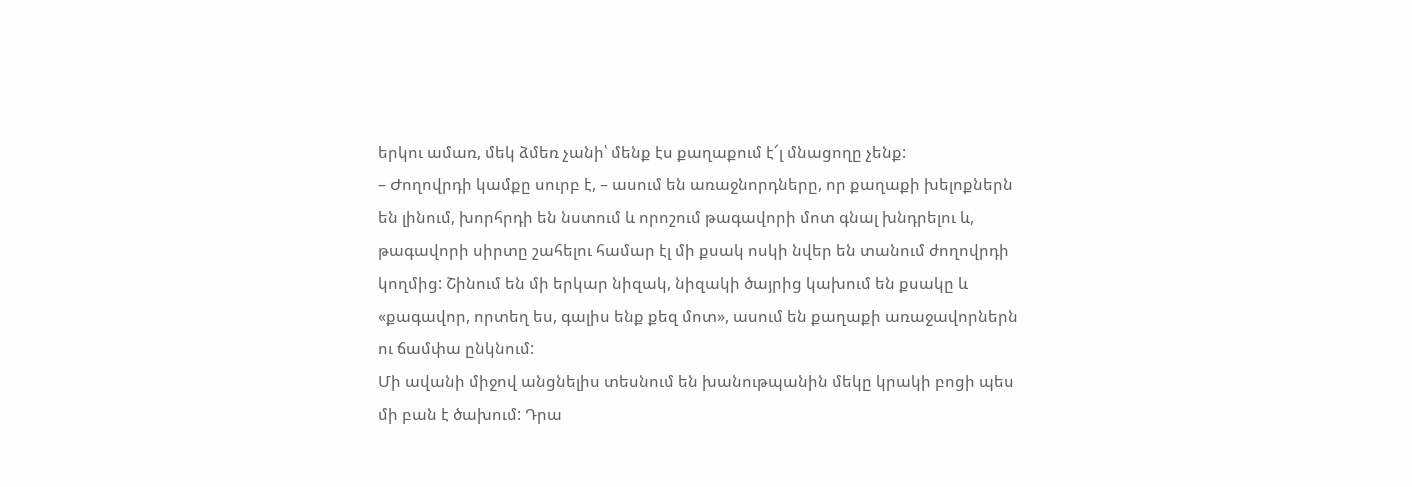երկու ամառ, մեկ ձմեռ չանի՝ մենք էս քաղաքում է՜լ մնացողը չենք:
– Ժողովրդի կամքը սուրբ է, – ասում են առաջնորդները, որ քաղաքի խելոքներն են լինում, խորհրդի են նստում և որոշում թագավորի մոտ գնալ խնդրելու և, թագավորի սիրտը շահելու համար էլ մի քսակ ոսկի նվեր են տանում ժողովրդի կողմից: Շինում են մի երկար նիզակ, նիզակի ծայրից կախում են քսակը և «քագավոր, որտեղ ես, գալիս ենք քեզ մոտ», ասում են քաղաքի առաջավորներն ու ճամփա ընկնում:
Մի ավանի միջով անցնելիս տեսնում են խանութպանին մեկը կրակի բոցի պես մի բան է ծախում: Դրա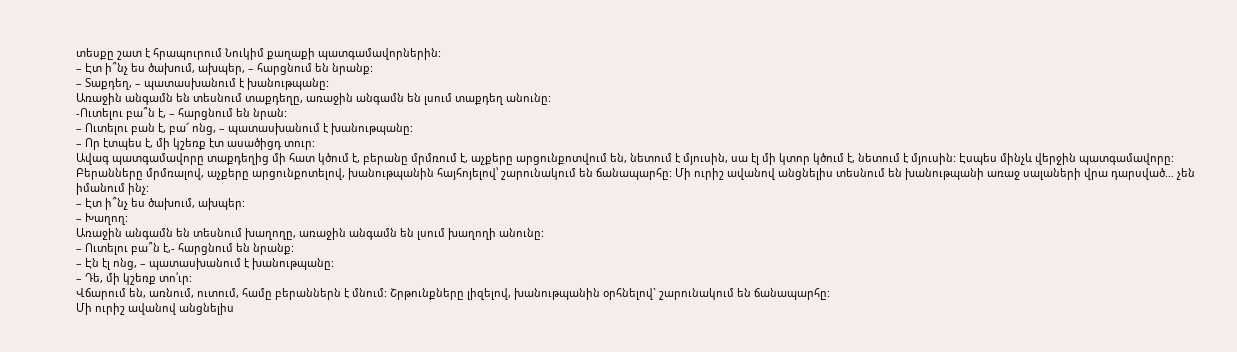տեսքը շատ է հրապուրում Նուկիմ քաղաքի պատգամավորներին:
– Էտ ի՞նչ ես ծախում, ախպեր, – հարցնում են նրանք:
– Տաքդեղ, – պատասխանում է խանութպանը:
Առաջին անգամն են տեսնում տաքդեղը, առաջին անգամն են լսում տաքդեղ անունը:
-Ուտելու բա՞ն է, – հարցնում են նրան:
– Ուտելու բան է, բա՜ ոնց, – պատասխանում է խանութպանը:
– Որ էտպես է, մի կշեռք էտ ասածիցդ տուր:
Ավագ պատգամավորը տաքդեղից մի հատ կծում է, բերանը մրմռում է, աչքերը արցունքոտվում են, նետում է մյուսին, սա էլ մի կտոր կծում է, նետում է մյուսին: Էսպես մինչև վերջին պատգամավորը: Բերանները մրմռալով, աչքերը արցունքոտելով, խանութպանին հայհոյելով՝ շարունակում են ճանապարհը: Մի ուրիշ ավանով անցնելիս տեսնում են խանութպանի առաջ սալաների վրա դարսված… չեն իմանում ինչ:
– Էտ ի՞նչ ես ծախում, ախպեր:
– Խաղող:
Առաջին անգամն են տեսնում խաղողը, առաջին անգամն են լսում խաղողի անունը:
– Ուտելու բա՞ն է,- հարցնում են նրանք:
– Էն էլ ոնց, – պատասխանում է խանութպանը:
– Դե, մի կշեռք տո՛ւր:
Վճարում են, առնում, ուտում, համը բերաններն է մնում: Շրթունքները լիզելով, խանութպանին օրհնելով` շարունակում են ճանապարհը:
Մի ուրիշ ավանով անցնելիս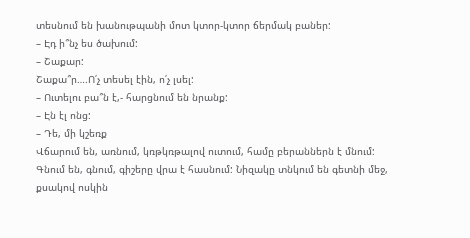տեսնում են խանութպանի մոտ կտոր-կտոր ճերմակ բաներ:
– Էդ ի՞նչ ես ծախում:
– Շաքար:
Շաքա՞ր….Ո՛չ տեսել էին, ո՛չ լսել:
– Ուտելու բա՞ն է,- հարցնում են նրանք:
– Էն էլ ոնց:
– Դե, մի կշեռք
Վճարում են, առնում, կռթկռթալով ուտում, համը բերաններն է մնում:
Գնում են, գնում, գիշերը վրա է հասնում: Նիզակը տնկում են գետնի մեջ, քսակով ոսկին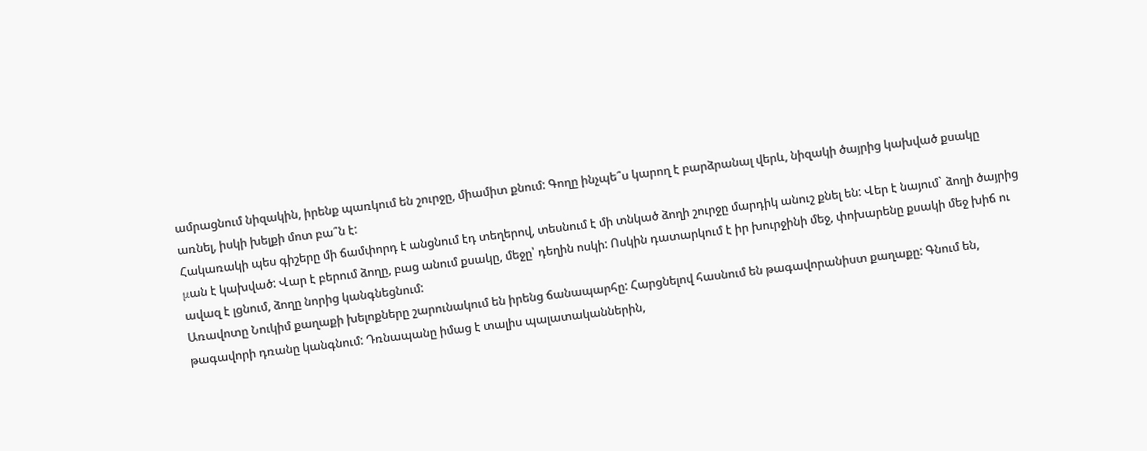ամրացնում նիզակին, իրենք պառկում են շուրջը, միամիտ քնում: Գողը ինչպե՞ս կարող է բարձրանալ վերև, նիզակի ծայրից կախված քսակը առնել, իսկի խելքի մոտ բա՞ն է:
Հակառակի պես գիշերը մի ճամփորդ է անցնում էդ տեղերով, տեսնում է մի տնկած ձողի շուրջը մարդիկ անուշ քնել են: Վեր է նայում` ձողի ծայրից μան է կախված: Վար է բերում ձողը, բաց անում քսակը, մեջը՝ դեղին ոսկի: Ոսկին դատարկում է իր խուրջինի մեջ, փոխարենը քսակի մեջ խիճ ու ավազ է լցնում, ձողը նորից կանգնեցնում:
Առավոտը Նուկիմ քաղաքի խելոքները շարունակում են իրենց ճանապարհը: Հարցնելով հասնում են թագավորանիստ քաղաքը: Գնում են, թագավորի դռանը կանգնում: Դռնապանը իմաց է տալիս պալատականներին,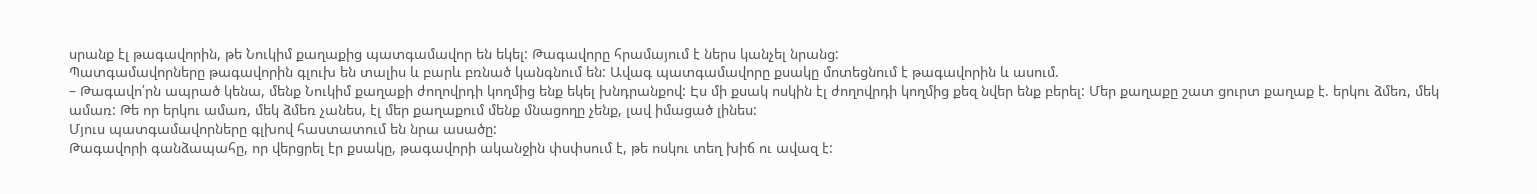սրանք էլ թագավորին, թե Նուկիմ քաղաքից պատգամավոր են եկել: Թագավորը հրամայում է ներս կանչել նրանց:
Պատգամավորները թագավորին գլուխ են տալիս և բարև բռնած կանգնում են: Ավագ պատգամավորը քսակը մոտեցնում է թագավորին և ասում.
– Թագավո՛րն ապրած կենա, մենք Նուկիմ քաղաքի ժողովրդի կողմից ենք եկել խնդրանքով: Էս մի քսակ ոսկին էլ ժողովրդի կողմից քեզ նվեր ենք բերել: Մեր քաղաքը շատ ցուրտ քաղաք է. երկու ձմեռ, մեկ ամառ: Թե որ երկու ամառ, մեկ ձմեռ չանես, էլ մեր քաղաքում մենք մնացողը չենք, լավ իմացած լինես:
Մյուս պատգամավորները գլխով հաստատում են նրա ասածը:
Թագավորի գանձապահը, որ վերցրել էր քսակը, թագավորի ականջին փսփսում է, թե ոսկու տեղ խիճ ու ավազ է: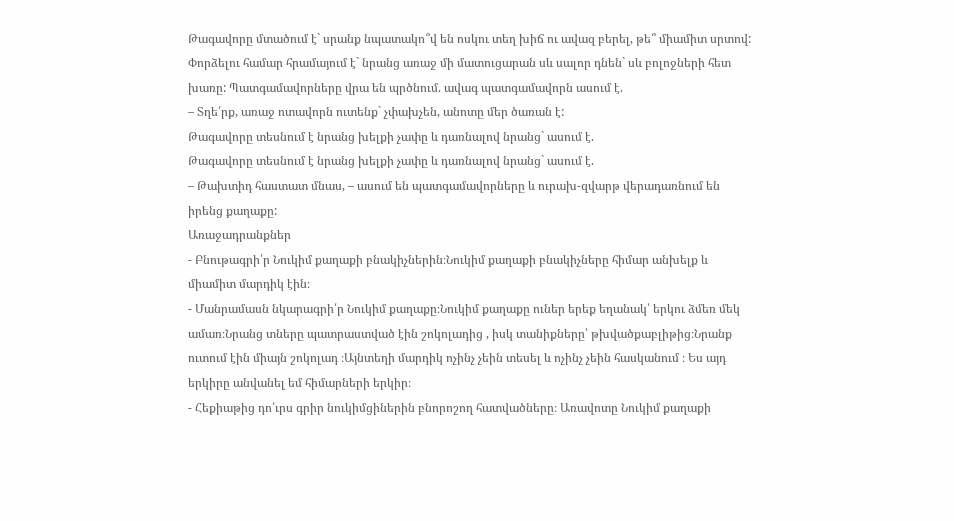Թագավորը մտածում է` սրանք նպատակո՞վ են ոսկու տեղ խիճ ու ավազ բերել, թե՞ միամիտ սրտով: Փորձելու համար հրամայում է` նրանց առաջ մի մատուցարան սև սալոր դնեն` սև բոլոջների հետ խառը: Պատգամավորները վրա են պրծնում. ավագ պատգամավորն ասում է.
– Տղե՛րք, առաջ ոտավորն ուտենք` չփախչեն, անոտը մեր ծառան է:
Թագավորը տեսնում է նրանց խելքի չափը և դառնալով նրանց` ասում է.
Թագավորը տեսնում է նրանց խելքի չափը և դառնալով նրանց` ասում է.
– Թախտիդ հաստատ մնաս, – ասում են պատգամավորները և ուրախ-զվարթ վերադառնում են իրենց քաղաքը:
Առաջադրանքներ
- Բնութագրի՛ր Նուկիմ քաղաքի բնակիչներին։Նուկիմ քաղաքի բնակիչները հիմար անխելք և միամիտ մարդիկ էին։
- Մանրամասն նկարագրի՛ր Նուկիմ քաղաքը։Նուկիմ քաղաքը ուներ երեք եղանակ՝ երկու ձմեռ մեկ ամառ։Նրանց տները պատրաստված էին շոկոլադից , իսկ տանիքները՝ թխվածքաբլիթից։Նրանք ուտում էին միայն շոկոլադ ։Այնտեղի մարդիկ ոչինչ չեին տեսել և ոչինչ չեին հասկանում ։ Ես այդ երկիրը անվանել եմ հիմարների երկիր։
- Հեքիաթից դո՛ւրս գրիր նուկիմցիներին բնորոշող հատվածները։ Առավոտը Նուկիմ քաղաքի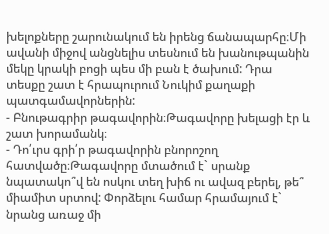խելոքները շարունակում են իրենց ճանապարհը։Մի ավանի միջով անցնելիս տեսնում են խանութպանին մեկը կրակի բոցի պես մի բան է ծախում: Դրա տեսքը շատ է հրապուրում Նուկիմ քաղաքի պատգամավորներին:
- Բնութագրիր թագավորին։Թագավորը խելացի էր և շատ խորամանկ։
- Դո՛ւրս գրի՛ր թագավորին բնորոշող հատվածը։Թագավորը մտածում է` սրանք նպատակո՞վ են ոսկու տեղ խիճ ու ավազ բերել, թե՞ միամիտ սրտով: Փորձելու համար հրամայում է` նրանց առաջ մի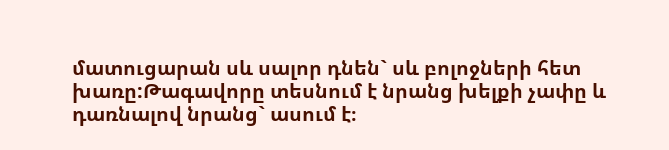մատուցարան սև սալոր դնեն` սև բոլոջների հետ խառը:Թագավորը տեսնում է նրանց խելքի չափը և դառնալով նրանց` ասում է։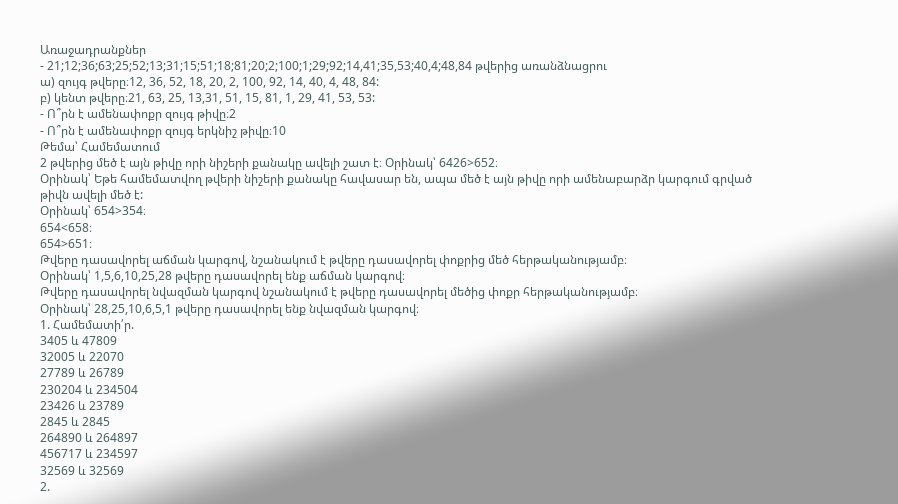Առաջադրանքներ
- 21;12;36;63;25;52;13;31;15;51;18;81;20;2;100;1;29;92;14,41;35,53;40,4;48,84 թվերից առանձնացրու
ա) զույգ թվերը։12, 36, 52, 18, 20, 2, 100, 92, 14, 40, 4, 48, 84:
բ) կենտ թվերը։21, 63, 25, 13,31, 51, 15, 81, 1, 29, 41, 53, 53:
- Ո՞րն է ամենափոքր զույգ թիվը։2
- Ո՞րն է ամենափոքր զույգ երկնիշ թիվը։10
Թեմա՝ Համեմատում
2 թվերից մեծ է այն թիվը որի նիշերի քանակը ավելի շատ է։ Օրինակ՝ 6426>652։
Օրինակ՝ Եթե համեմատվող թվերի նիշերի քանակը հավասար են, ապա մեծ է այն թիվը որի ամենաբարձր կարգում գրված թիվն ավելի մեծ է:
Օրինակ՝ 654>354։
654<658։
654>651։
Թվերը դասավորել աճման կարգով, նշանակում է թվերը դասավորել փոքրից մեծ հերթականությամբ։
Օրինակ՝ 1,5,6,10,25,28 թվերը դասավորել ենք աճման կարգով։
Թվերը դասավորել նվազման կարգով նշանակում է թվերը դասավորել մեծից փոքր հերթականությամբ։
Օրինակ՝ 28,25,10,6,5,1 թվերը դասավորել ենք նվազման կարգով։
1. Համեմատի՛ր.
3405 և 47809
32005 և 22070
27789 և 26789
230204 և 234504
23426 և 23789
2845 և 2845
264890 և 264897
456717 և 234597
32569 և 32569
2.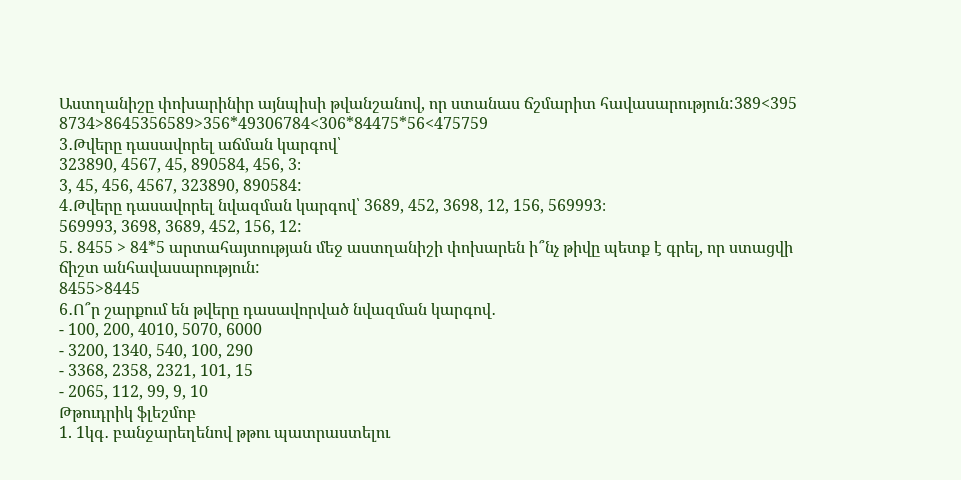Աստղանիշը փոխարինիր այնպիսի թվանշանով, որ ստանաս ճշմարիտ հավասարություն:389<395 8734>8645356589>356*49306784<306*84475*56<475759
3․Թվերը դասավորել աճման կարգով՝
323890, 4567, 45, 890584, 456, 3։
3, 45, 456, 4567, 323890, 890584:
4․Թվերը դասավորել նվազման կարգով՝ 3689, 452, 3698, 12, 156, 569993։
569993, 3698, 3689, 452, 156, 12:
5․ 8455 > 84*5 արտահայտության մեջ աստղանիշի փոխարեն ի՞նչ թիվը պետք է գրել, որ ստացվի ճիշտ անհավասարություն:
8455>8445
6․Ո՞ր շարքում են թվերը դասավորված նվազման կարգով․
- 100, 200, 4010, 5070, 6000
- 3200, 1340, 540, 100, 290
- 3368, 2358, 2321, 101, 15
- 2065, 112, 99, 9, 10
Թթուդրիկ ֆլեշմոբ
1. 1կգ․ բանջարեղենով թթու պատրաստելու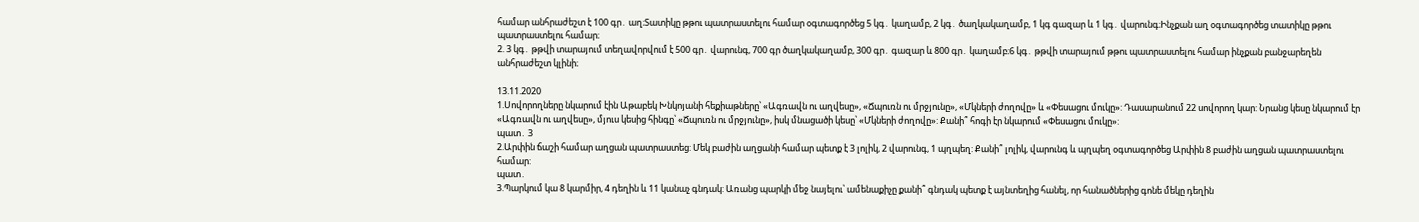համար անհրաժեշտ է 100 գր․ աղ։Տատիկը թթու պատրաստելու համար օգտագործեց 5 կգ․ կաղամբ, 2 կգ․ ծաղկակաղամբ, 1 կգ գազար և 1 կգ․ վարունգ։Ինչքան աղ օգտագործեց տատիկը թթու պատրաստելու համար։
2. 3 կգ․ թթվի տարայում տեղավորվում է 500 գր․ վարունգ, 700 գր ծաղկակաղամբ, 300 գր․ գազար և 800 գր․ կաղամբ։6 կգ․ թթվի տարայում թթու պատրաստելու համար ինչքան բանջարեղեն անհրաժեշտ կլինի։

13.11.2020
1.Սովորողները նկարում էին Աթաբեկ Խնկոյանի հեքիաթները՝ «Ագռավն ու աղվեսը», «Ճպուռն ու մրջյունը», «Մկների ժողովը» և «Փեսացու մուկը»: Դասարանում 22 սովորող կար: Նրանց կեսը նկարում էր «Ագռավն ու աղվեսը», մյուս կեսից հինգը՝ «Ճպուռն ու մրջյունը», իսկ մնացածի կեսը՝ «Մկների ժողովը»: Քանի՞ հոգի էր նկարում «Փեսացու մուկը»:
պատ․ 3
2.Արփին ճաշի համար աղցան պատրաստեց: Մեկ բաժին աղցանի համար պետք է 3 լոլիկ, 2 վարունգ, 1 պղպեղ: Քանի՞ լոլիկ, վարունգ և պղպեղ օգտագործեց Արփին 8 բաժին աղցան պատրաստելու համար:
պատ․
3.Պարկում կա 8 կարմիր, 4 դեղին և 11 կանաչ գնդակ: Առանց պարկի մեջ նայելու՝ ամենաքիչը քանի՞ գնդակ պետք է այնտեղից հանել, որ հանածներից գոնե մեկը դեղին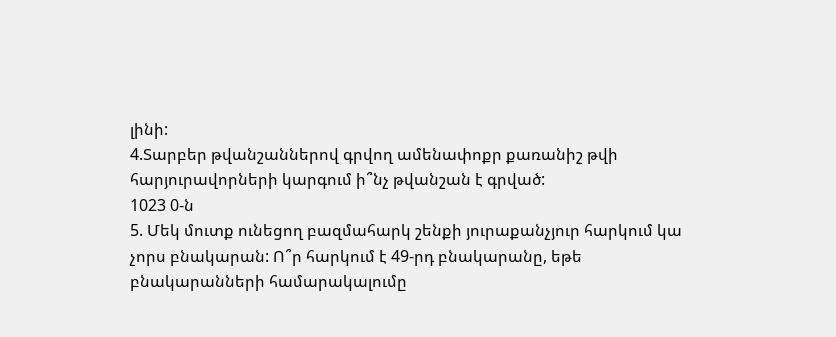լինի:
4.Տարբեր թվանշաններով գրվող ամենափոքր քառանիշ թվի հարյուրավորների կարգում ի՞նչ թվանշան է գրված:
1023 0-ն
5. Մեկ մուտք ունեցող բազմահարկ շենքի յուրաքանչյուր հարկում կա չորս բնակարան: Ո՞ր հարկում է 49-րդ բնակարանը, եթե բնակարանների համարակալումը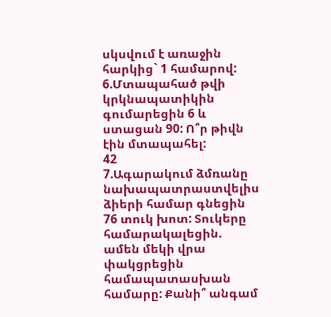սկսվում է առաջին հարկից` 1 համարով:
6.Մտապահած թվի կրկնապատիկին գումարեցին 6 և ստացան 90: Ո՞ր թիվն էին մտապահել:
42
7.Ագարակում ձմռանը նախապատրաստվելիս ձիերի համար գնեցին 76 տուկ խոտ: Տուկերը համարակալեցին. ամեն մեկի վրա փակցրեցին համապատասխան համարը: Քանի՞ անգամ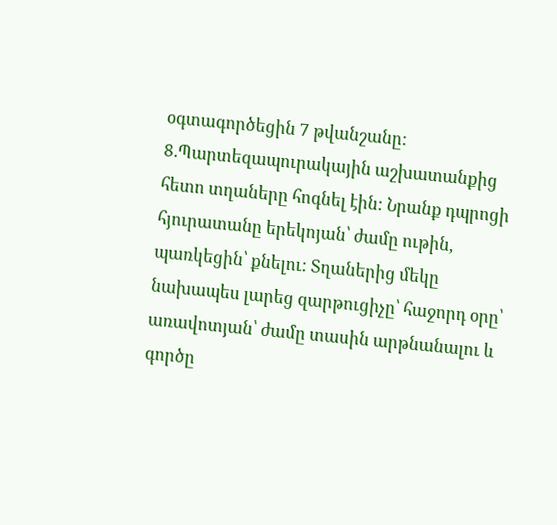օգտագործեցին 7 թվանշանը:
8.Պարտեզապուրակային աշխատանքից հետո տղաները հոգնել էին: Նրանք դպրոցի հյուրատանը երեկոյան՝ ժամը ութին, պառկեցին՝ քնելու: Տղաներից մեկը նախապես լարեց զարթուցիչը՝ հաջորդ օրը՝ առավոտյան՝ ժամը տասին արթնանալու և գործը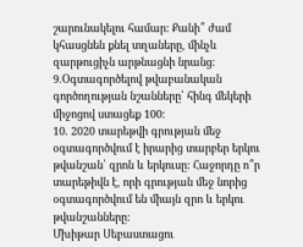շարունակելու համար: Քանի՞ ժամ կհասցնեն քնել տղաները, մինչև զարթուցիչն արթնացնի նրանց:
9.Օգտագործելով թվաբանական գործողության նշանները՝ հինգ մեկերի միջոցով ստացեք 100:
10. 2020 տարեթվի գրության մեջ օգտագործվում է իրարից տարբեր երկու թվանշան՝ զրոն և երկուսը: Հաջորդը ո՞ր տարեթիվն է, որի գրության մեջ նորից օգտագործվում են միայն զրո և երկու թվանշանները:
Մխիթար Սեբաստացու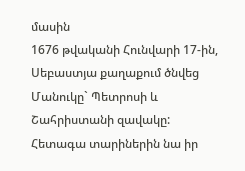մասին
1676 թվականի Հունվարի 17-ին, Սեբաստյա քաղաքում ծնվեց Մանուկը` Պետրոսի և Շահրիստանի զավակը: Հետագա տարիներին նա իր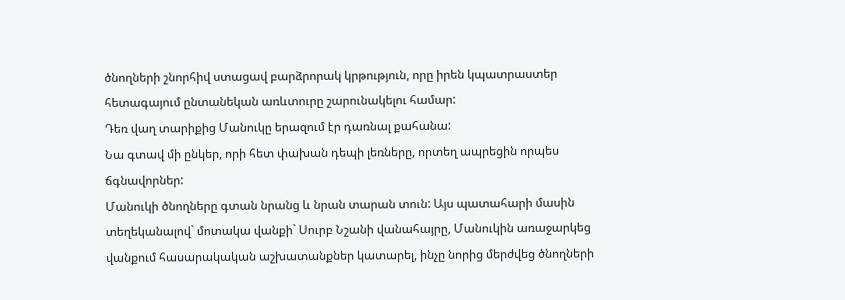ծնողների շնորհիվ ստացավ բարձրորակ կրթություն, որը իրեն կպատրաստեր հետագայում ընտանեկան առևտուրը շարունակելու համար:
Դեռ վաղ տարիքից Մանուկը երազում էր դառնալ քահանա:
Նա գտավ մի ընկեր, որի հետ փախան դեպի լեռները, որտեղ ապրեցին որպես ճգնավորներ:
Մանուկի ծնողները գտան նրանց և նրան տարան տուն: Այս պատահարի մասին տեղեկանալով` մոտակա վանքի` Սուրբ Նշանի վանահայրը, Մանուկին առաջարկեց վանքում հասարակական աշխատանքներ կատարել, ինչը նորից մերժվեց ծնողների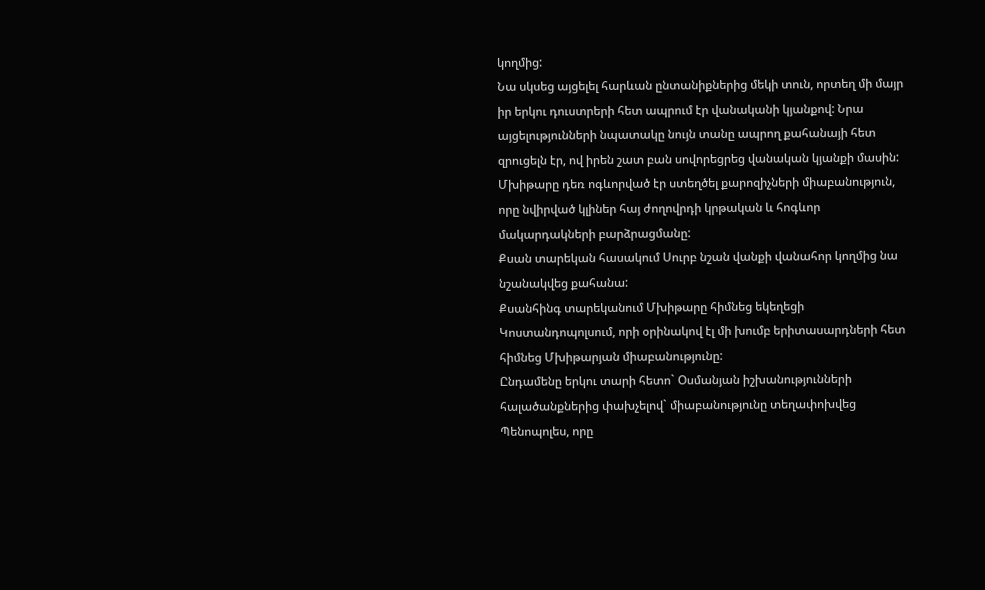կողմից:
Նա սկսեց այցելել հարևան ընտանիքներից մեկի տուն, որտեղ մի մայր իր երկու դուստրերի հետ ապրում էր վանականի կյանքով: Նրա այցելությունների նպատակը նույն տանը ապրող քահանայի հետ զրուցելն էր, ով իրեն շատ բան սովորեցրեց վանական կյանքի մասին:
Մխիթարը դեռ ոգևորված էր ստեղծել քարոզիչների միաբանություն, որը նվիրված կլիներ հայ ժողովրդի կրթական և հոգևոր մակարդակների բարձրացմանը:
Քսան տարեկան հասակում Սուրբ նշան վանքի վանահոր կողմից նա նշանակվեց քահանա:
Քսանհինգ տարեկանում Մխիթարը հիմնեց եկեղեցի Կոստանդոպոլսում, որի օրինակով էլ մի խումբ երիտասարդների հետ հիմնեց Մխիթարյան միաբանությունը:
Ընդամենը երկու տարի հետո` Օսմանյան իշխանությունների հալածանքներից փախչելով` միաբանությունը տեղափոխվեց Պենոպոլես, որը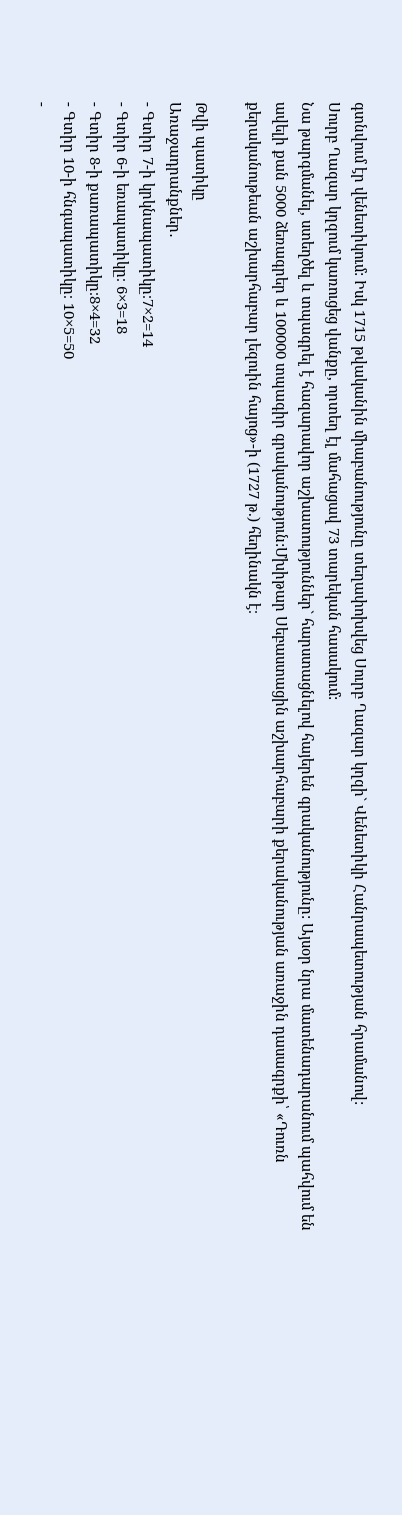գտնվում էր վենետիկում: Իսկ 1715 թվականին միաբանությունը տեղափոխվեց Սուրբ Ղազար կղզի` Վենետիկի Հանրապետության հրամանով:
Սուրբ Ղազար կղզում կառուցեց վանքը, որտեղ էլ մահացավ 73 տարեկան հասակում:
Նա թարգմանել, ստեղծել և տպագրել է հազարավոր աշխատություններ` հարստացնելով հայերեն գրականությունը: Այսօր նրա մատենադարանում պահվում են ավելի քան 5000 ձեռագրեր և 100000 տպագիր գրականություն:Մխիթար Սեբաստացին աշխարհաբարի քերականության առաջին դասագրքի՝ «Դուռն քերականութեան աշխարհաբար լեզուին հայոց»-ի (1727 թ.) հեղինակն է։

Թվի պատիկը
Առաջադրանքներ․
- Գտիր 7-ի կրկնապատիկը։7×2=14
- Գտիր 6-ի եռապատիկը։ 6×3=18
- Գտիր 8-ի քառապատիկը։8×4=32
- Գտիր 10-ի հնգապատիկը։ 10×5=50
-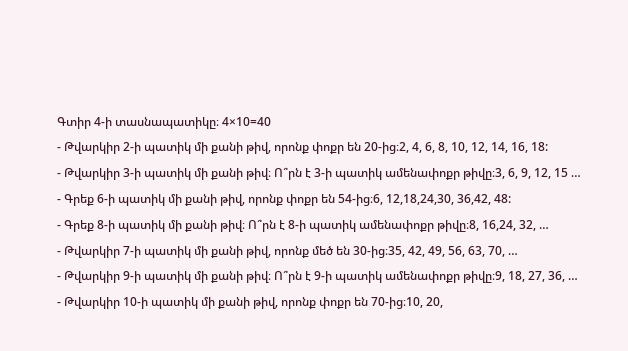Գտիր 4-ի տասնապատիկը։ 4×10=40
- Թվարկիր 2-ի պատիկ մի քանի թիվ, որոնք փոքր են 20-ից։2, 4, 6, 8, 10, 12, 14, 16, 18:
- Թվարկիր 3-ի պատիկ մի քանի թիվ։ Ո՞րն է 3-ի պատիկ ամենափոքր թիվը։3, 6, 9, 12, 15 …
- Գրեք 6-ի պատիկ մի քանի թիվ, որոնք փոքր են 54-ից։6, 12,18,24,30, 36,42, 48:
- Գրեք 8-ի պատիկ մի քանի թիվ։ Ո՞րն է 8-ի պատիկ ամենափոքր թիվը։8, 16,24, 32, …
- Թվարկիր 7-ի պատիկ մի քանի թիվ, որոնք մեծ են 30-ից։35, 42, 49, 56, 63, 70, …
- Թվարկիր 9-ի պատիկ մի քանի թիվ։ Ո՞րն է 9-ի պատիկ ամենափոքր թիվը։9, 18, 27, 36, …
- Թվարկիր 10-ի պատիկ մի քանի թիվ, որոնք փոքր են 70-ից։10, 20,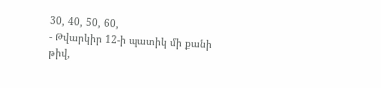30, 40, 50, 60,
- Թվարկիր 12-ի պատիկ մի քանի թիվ,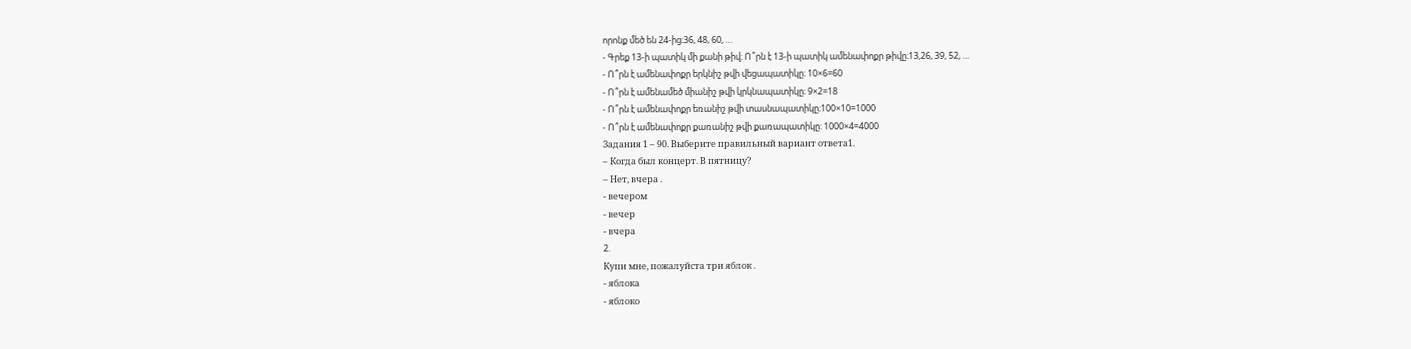որոնք մեծ են 24-ից։36, 48, 60, …
- Գրեք 13-ի պատիկ մի քանի թիվ։ Ո՞րն է 13-ի պատիկ ամենափոքր թիվը։13,26, 39, 52, …
- Ո՞րն է ամենափոքր երկնիշ թվի վեցապատիկը։ 10×6=60
- Ո՞րն է ամենամեծ միանիշ թվի կրկնապատիկը։ 9×2=18
- Ո՞րն է ամենափոքր եռանիշ թվի տասնապատիկը։100×10=1000
- Ո՞րն է ամենափոքր քառանիշ թվի քառապատիկը: 1000×4=4000
Задания 1 – 90. Выберите правильный вариант ответа1.
– Когда был концерт. В пятницу?
– Нет, вчера .
- вечером
- вечер
- вчера
2.
Купи мне, пожалуйста три яблок .
- яблока
- яблоко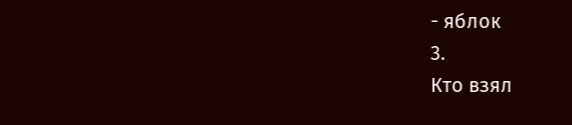- яблок
3.
Кто взял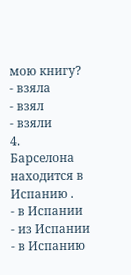мою книгу?
- взяла
- взял
- взяли
4.
Барселона находится в Испанию .
- в Испании
- из Испании
- в Испанию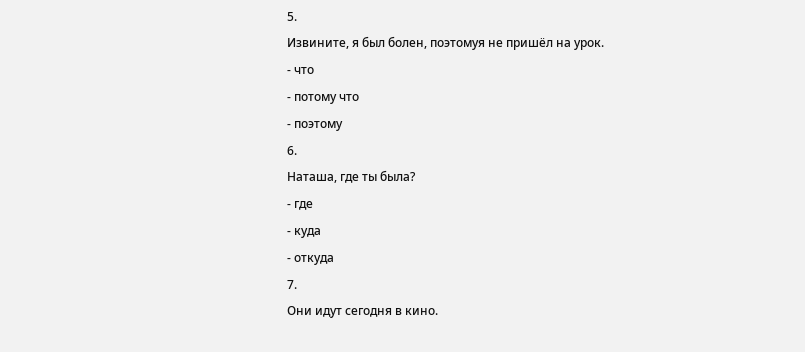5.
Извините, я был болен, поэтомуя не пришёл на урок.
- что
- потому что
- поэтому
6.
Наташа, где ты была?
- где
- куда
- откуда
7.
Они идут сегодня в кино.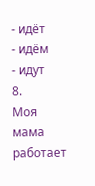- идёт
- идём
- идут
8.
Моя мама работает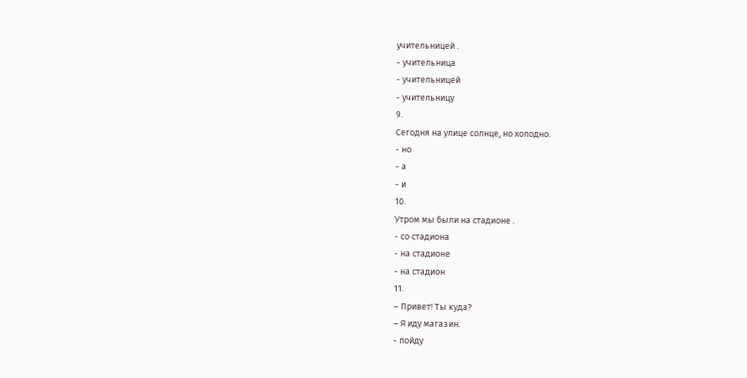учительницей .
- учительница
- учительницей
- учительницу
9.
Сегодня на улице солнце, но холодно.
- но
- а
- и
10.
Утром мы были на стадионе .
- со стадиона
- на стадионе
- на стадион
11.
– Привет! Ты куда?
– Я иду магазин.
- пойду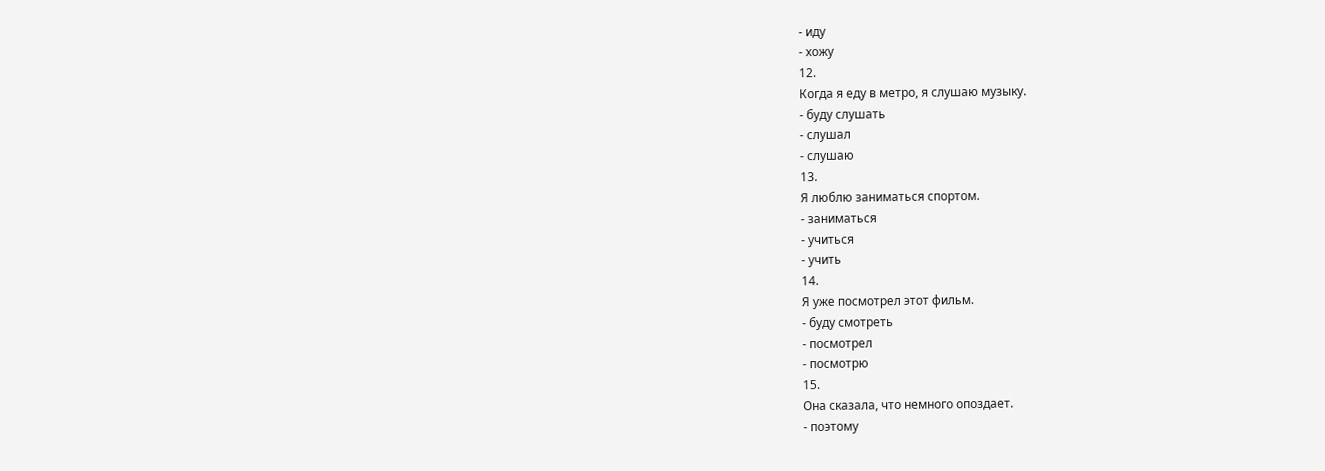- иду
- хожу
12.
Когда я еду в метро, я слушаю музыку.
- буду слушать
- слушал
- слушаю
13.
Я люблю заниматься спортом.
- заниматься
- учиться
- учить
14.
Я уже посмотрел этот фильм.
- буду смотреть
- посмотрел
- посмотрю
15.
Она сказала, что немного опоздает.
- поэтому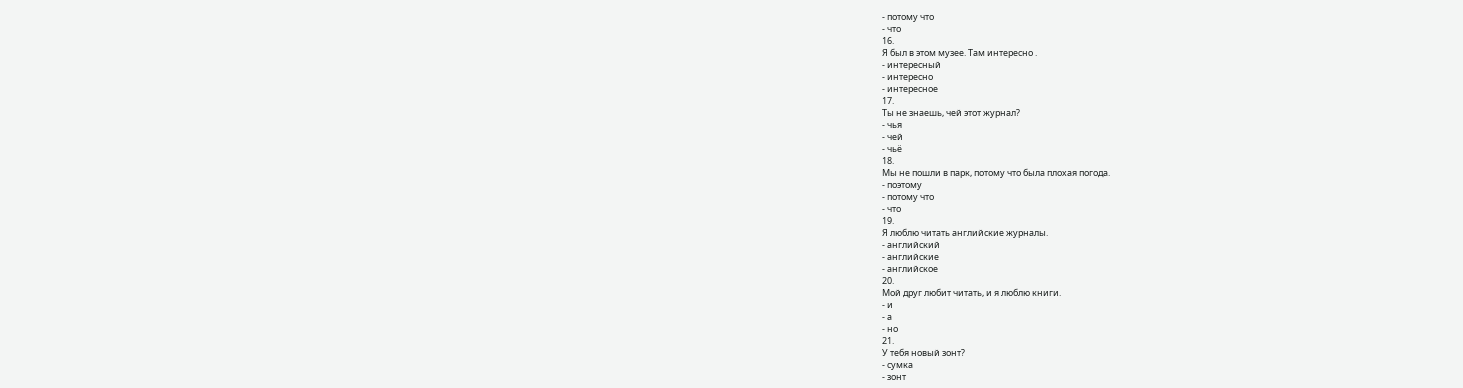- потому что
- что
16.
Я был в этом музее. Там интересно .
- интересный
- интересно
- интересное
17.
Ты не знаешь, чей этот журнал?
- чья
- чей
- чьё
18.
Мы не пошли в парк, потому что была плохая погода.
- поэтому
- потому что
- что
19.
Я люблю читать английские журналы.
- английский
- английские
- английское
20.
Мой друг любит читать, и я люблю книги.
- и
- а
- но
21.
У тебя новый зонт?
- сумка
- зонт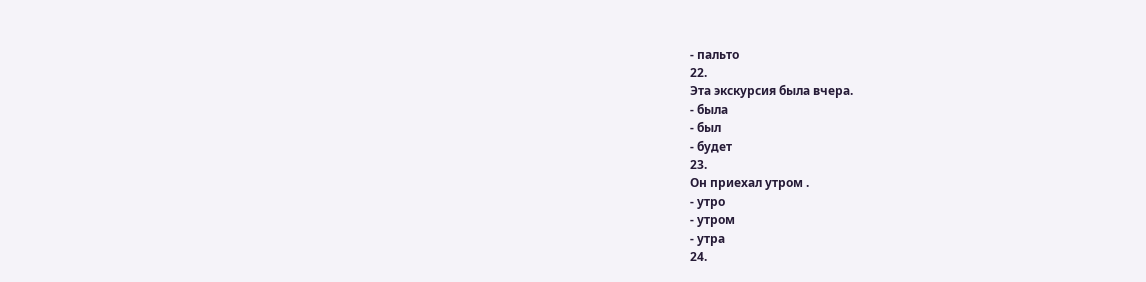- пальто
22.
Эта экскурсия была вчера.
- была
- был
- будет
23.
Он приехал утром .
- утро
- утром
- утра
24.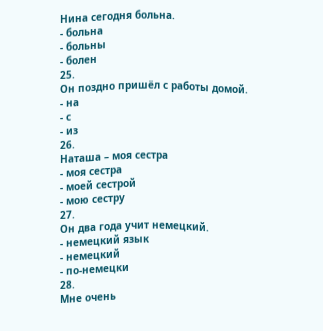Нина сегодня больна.
- больна
- больны
- болен
25.
Он поздно пришёл с работы домой.
- на
- с
- из
26.
Наташа – моя сестра
- моя сестра
- моей сестрой
- мою сестру
27.
Он два года учит немецкий.
- немецкий язык
- немецкий
- по-немецки
28.
Мне очень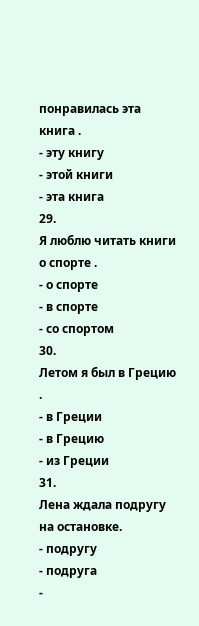понравилась эта книга .
- эту книгу
- этой книги
- эта книга
29.
Я люблю читать книги о спорте .
- о спорте
- в спорте
- со спортом
30.
Летом я был в Грецию .
- в Греции
- в Грецию
- из Греции
31.
Лена ждала подругу на остановке.
- подругу
- подруга
-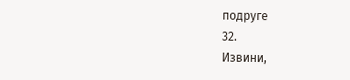подруге
32.
Извини,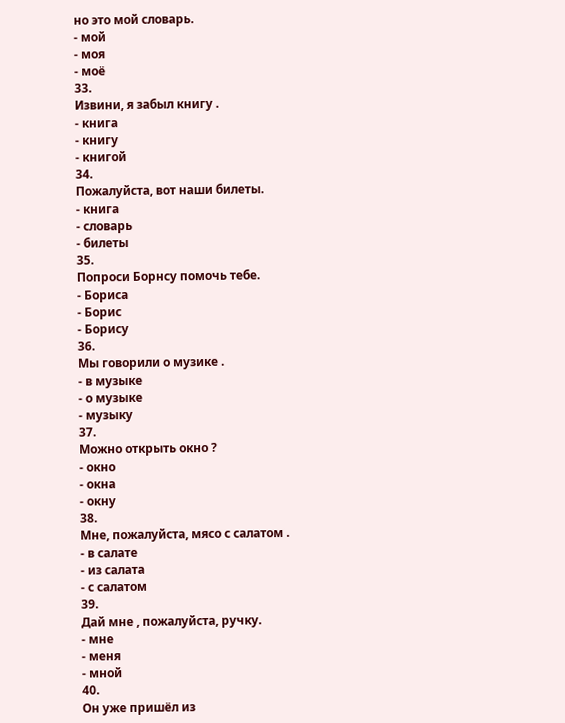но это мой словарь.
- мой
- моя
- моё
33.
Извини, я забыл книгу .
- книга
- книгу
- книгой
34.
Пожалуйста, вот наши билеты.
- книга
- словарь
- билеты
35.
Попроси Борнсу помочь тебе.
- Бориса
- Борис
- Борису
36.
Мы говорили о музике .
- в музыке
- о музыке
- музыку
37.
Можно открыть окно ?
- окно
- окна
- окну
38.
Мне, пожалуйста, мясо с салатом .
- в салате
- из салата
- с салатом
39.
Дай мне , пожалуйста, ручку.
- мне
- меня
- мной
40.
Он уже пришёл из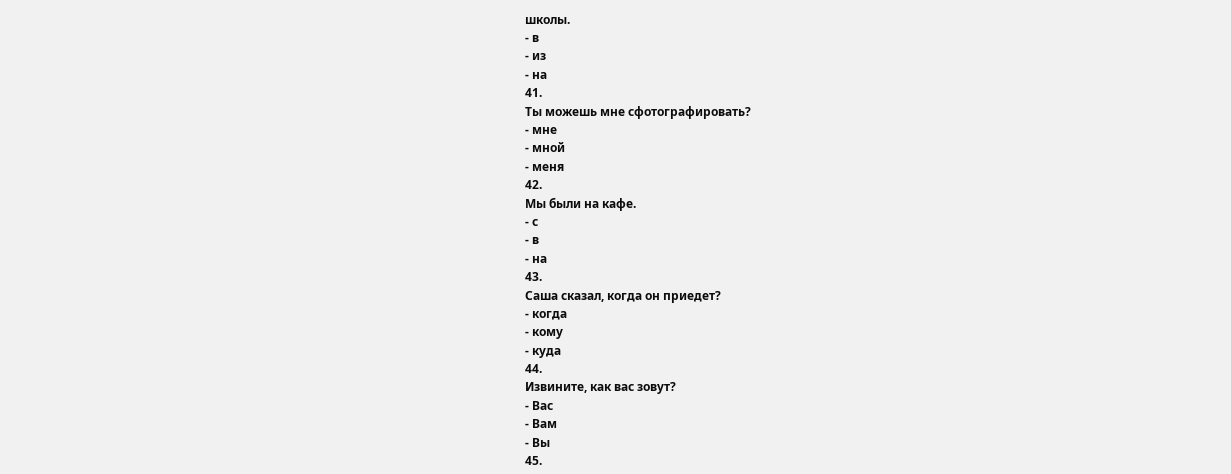школы.
- в
- из
- на
41.
Ты можешь мне сфотографировать?
- мне
- мной
- меня
42.
Мы были на кафе.
- с
- в
- на
43.
Саша сказал, когда он приедет?
- когда
- кому
- куда
44.
Извините, как вас зовут?
- Вас
- Вам
- Вы
45.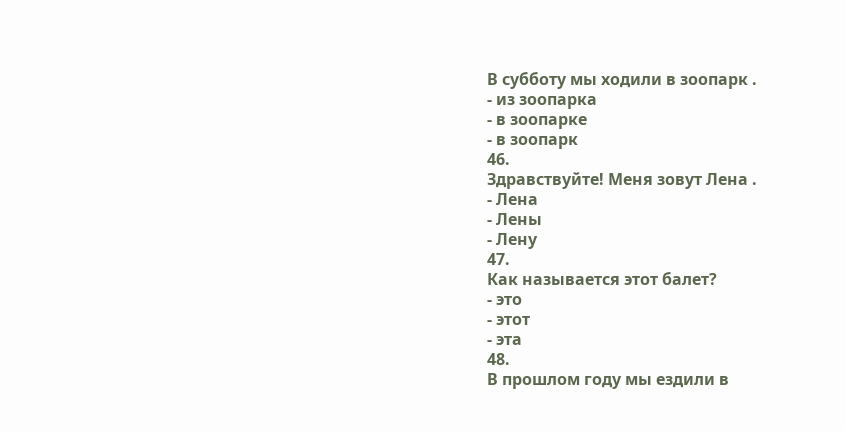В субботу мы ходили в зоопарк .
- из зоопарка
- в зоопарке
- в зоопарк
46.
Здравствуйте! Меня зовут Лена .
- Лена
- Лены
- Лену
47.
Как называется этот балет?
- это
- этот
- эта
48.
В прошлом году мы ездили в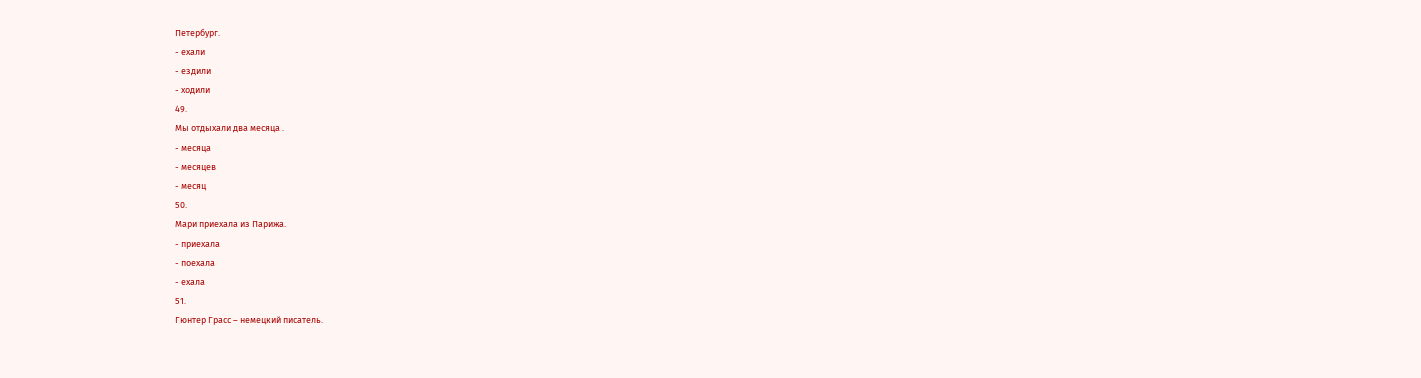Петербург.
- ехали
- ездили
- ходили
49.
Мы отдыхали два месяца .
- месяца
- месяцев
- месяц
50.
Мари приехала из Парижа.
- приехала
- поехала
- ехала
51.
Гюнтер Грасс – немецкий писатель.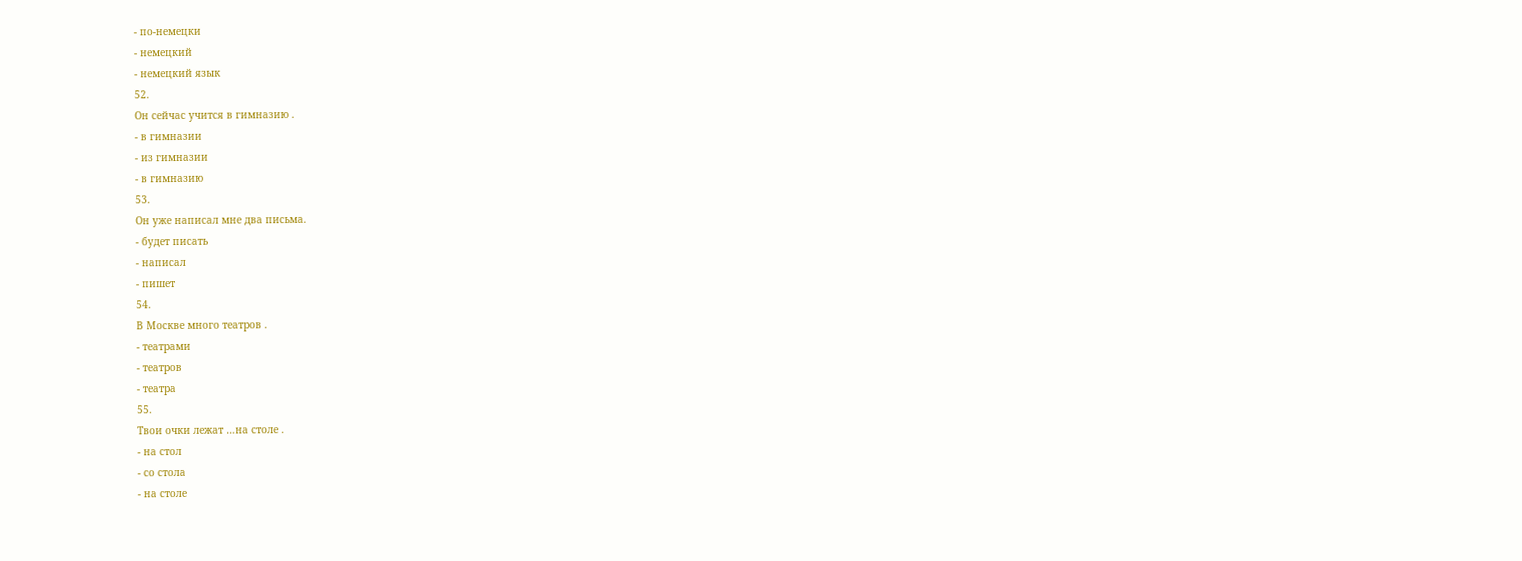- по-немецки
- немецкий
- немецкий язык
52.
Он сейчас учится в гимназию .
- в гимназии
- из гимназии
- в гимназию
53.
Он уже написал мне два письма.
- будет писать
- написал
- пишет
54.
В Москве много театров .
- театрами
- театров
- театра
55.
Твои очки лежат …на столе .
- на стол
- со стола
- на столе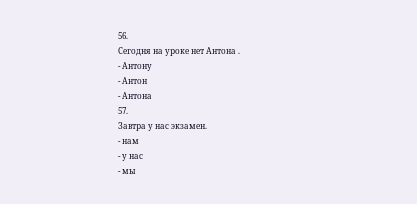56.
Сегодня на уроке нет Антона .
- Антону
- Антон
- Антона
57.
Завтра у нас экзамен.
- нам
- у нас
- мы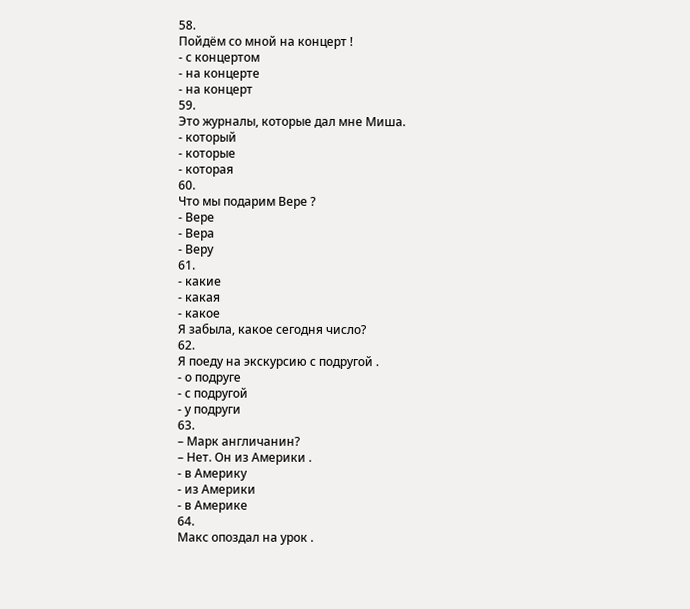58.
Пойдём со мной на концерт !
- с концертом
- на концерте
- на концерт
59.
Это журналы, которые дал мне Миша.
- который
- которые
- которая
60.
Что мы подарим Вере ?
- Вере
- Вера
- Веру
61.
- какие
- какая
- какое
Я забыла, какое сегодня число?
62.
Я поеду на экскурсию с подругой .
- о подруге
- с подругой
- у подруги
63.
– Марк англичанин?
– Нет. Он из Америки .
- в Америку
- из Америки
- в Америке
64.
Макс опоздал на урок .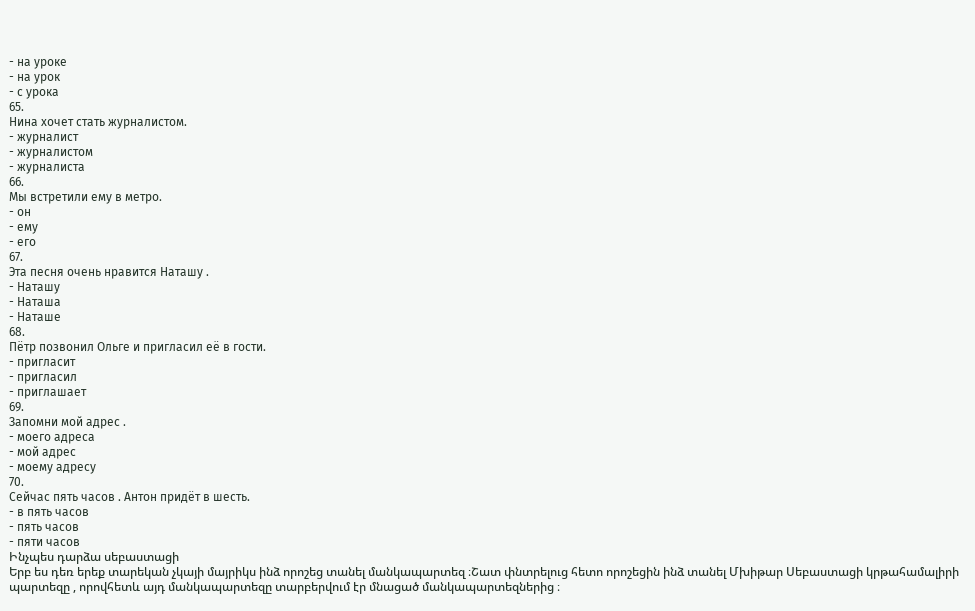- на уроке
- на урок
- с урока
65.
Нина хочет стать журналистом.
- журналист
- журналистом
- журналиста
66.
Мы встретили ему в метро.
- он
- ему
- его
67.
Эта песня очень нравится Наташу .
- Наташу
- Наташа
- Наташе
68.
Пётр позвонил Ольге и пригласил её в гости.
- пригласит
- пригласил
- приглашает
69.
Запомни мой адрес .
- моего адреса
- мой адрес
- моему адресу
70.
Сейчас пять часов . Антон придёт в шесть.
- в пять часов
- пять часов
- пяти часов
Ինչպես դարձա սեբաստացի
Երբ ես դեռ երեք տարեկան չկայի մայրիկս ինձ որոշեց տանել մանկապարտեզ ։Շատ փնտրելուց հետո որոշեցին ինձ տանել Մխիթար Սեբաստացի կրթահամալիրի պարտեզը , որովհետև այդ մանկապարտեզը տարբերվում էր մնացած մանկապարտեզներից ։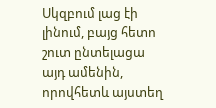Սկզբում լաց էի լինում, բայց հետո շուտ ընտելացա այդ ամենին, որովհետև այստեղ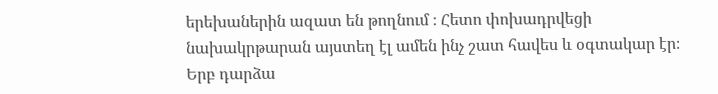երեխաներին ազատ են թողնում ։ Հետո փոխադրվեցի նախակրթարան այստեղ էլ ամեն ինչ շատ հավես և օգտակար էր։ Երբ դարձա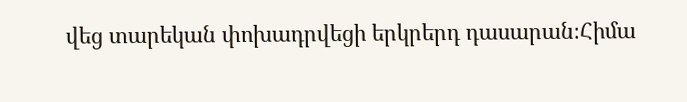վեց տարեկան փոխադրվեցի երկրերդ դասարան։Հիմա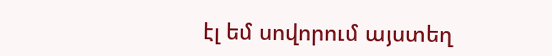էլ եմ սովորում այստեղ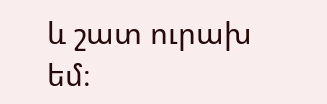և շատ ուրախ եմ։